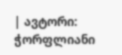| ავტორი: ჭორფლიანი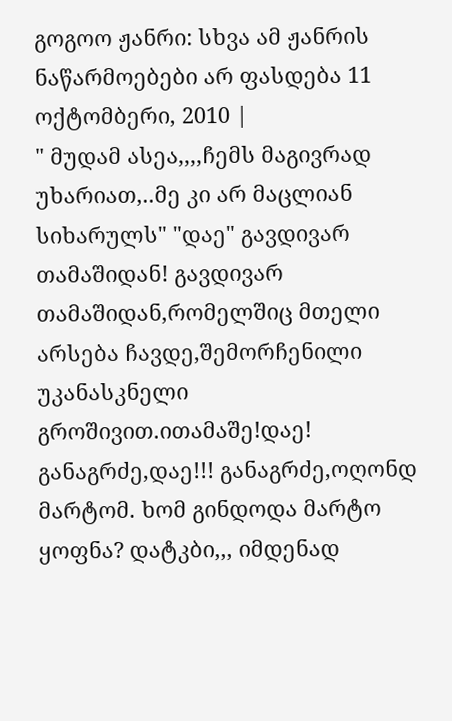გოგოო ჟანრი: სხვა ამ ჟანრის ნაწარმოებები არ ფასდება 11 ოქტომბერი, 2010 |
" მუდამ ასეა,,,,ჩემს მაგივრად უხარიათ,..მე კი არ მაცლიან სიხარულს" "დაე" გავდივარ თამაშიდან! გავდივარ თამაშიდან,რომელშიც მთელი არსება ჩავდე,შემორჩენილი უკანასკნელი გროშივით.ითამაშე!დაე! განაგრძე,დაე!!! განაგრძე,ოღონდ მარტომ. ხომ გინდოდა მარტო ყოფნა? დატკბი,,, იმდენად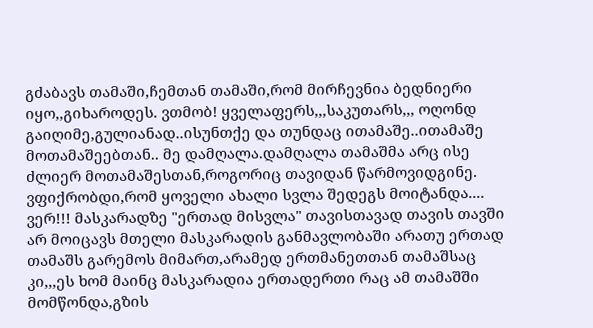გძაბავს თამაში,ჩემთან თამაში,რომ მირჩევნია ბედნიერი იყო,,გიხაროდეს. ვთმობ! ყველაფერს,,,საკუთარს,,, ოღონდ გაიღიმე,გულიანად..ისუნთქე და თუნდაც ითამაშე..ითამაშე მოთამაშეებთან.. მე დამღალა.დამღალა თამაშმა არც ისე ძლიერ მოთამაშესთან,როგორიც თავიდან წარმოვიდგინე. ვფიქრობდი,რომ ყოველი ახალი სვლა შედეგს მოიტანდა.... ვერ!!! მასკარადზე "ერთად მისვლა" თავისთავად თავის თავში არ მოიცავს მთელი მასკარადის განმავლობაში არათუ ერთად თამაშს გარემოს მიმართ,არამედ ერთმანეთთან თამაშსაც კი,,,ეს ხომ მაინც მასკარადია ერთადერთი რაც ამ თამაშში მომწონდა,გზის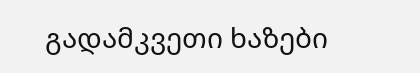გადამკვეთი ხაზები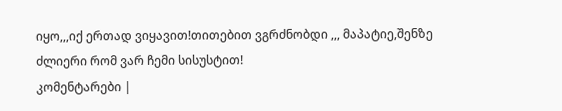იყო,,,იქ ერთად ვიყავით!თითებით ვგრძნობდი ,,, მაპატიე,შენზე ძლიერი რომ ვარ ჩემი სისუსტით!
კომენტარები |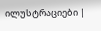ილუსტრაციები |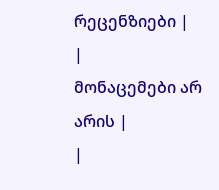რეცენზიები |
|
მონაცემები არ არის |
|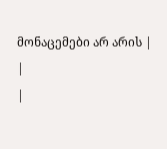მონაცემები არ არის |
|
|